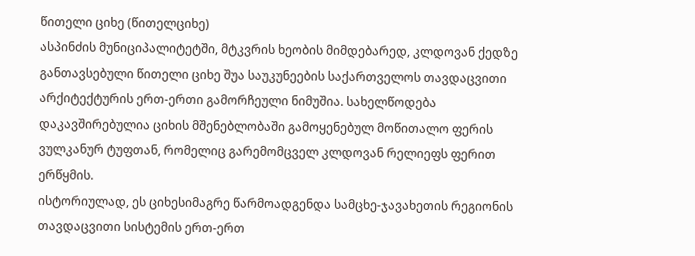წითელი ციხე (წითელციხე)
ასპინძის მუნიციპალიტეტში, მტკვრის ხეობის მიმდებარედ, კლდოვან ქედზე განთავსებული წითელი ციხე შუა საუკუნეების საქართველოს თავდაცვითი არქიტექტურის ერთ-ერთი გამორჩეული ნიმუშია. სახელწოდება დაკავშირებულია ციხის მშენებლობაში გამოყენებულ მოწითალო ფერის ვულკანურ ტუფთან, რომელიც გარემომცველ კლდოვან რელიეფს ფერით ერწყმის.
ისტორიულად, ეს ციხესიმაგრე წარმოადგენდა სამცხე-ჯავახეთის რეგიონის თავდაცვითი სისტემის ერთ-ერთ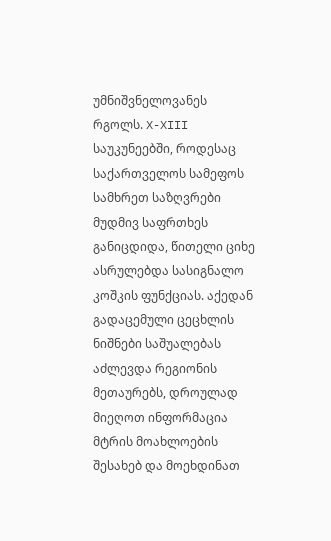უმნიშვნელოვანეს რგოლს. X-XIII საუკუნეებში, როდესაც საქართველოს სამეფოს სამხრეთ საზღვრები მუდმივ საფრთხეს განიცდიდა, წითელი ციხე ასრულებდა სასიგნალო კოშკის ფუნქციას. აქედან გადაცემული ცეცხლის ნიშნები საშუალებას აძლევდა რეგიონის მეთაურებს, დროულად მიეღოთ ინფორმაცია მტრის მოახლოების შესახებ და მოეხდინათ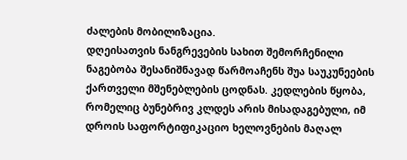ძალების მობილიზაცია.
დღეისათვის ნანგრევების სახით შემორჩენილი ნაგებობა შესანიშნავად წარმოაჩენს შუა საუკუნეების ქართველი მშენებლების ცოდნას. კედლების წყობა, რომელიც ბუნებრივ კლდეს არის მისადაგებული, იმ დროის საფორტიფიკაციო ხელოვნების მაღალ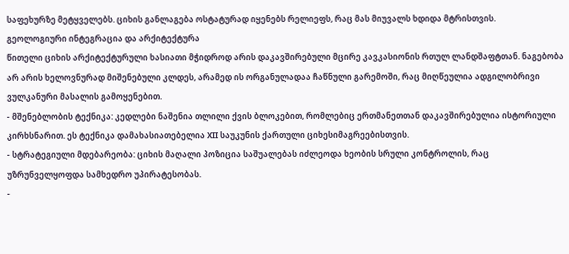საფეხურზე მეტყველებს. ციხის განლაგება ოსტატურად იყენებს რელიეფს, რაც მას მიუვალს ხდიდა მტრისთვის.
გეოლოგიური ინტეგრაცია და არქიტექტურა
წითელი ციხის არქიტექტურული ხასიათი მჭიდროდ არის დაკავშირებული მცირე კავკასიონის რთულ ლანდშაფტთან. ნაგებობა არ არის ხელოვნურად მიშენებული კლდეს, არამედ ის ორგანულადაა ჩაწნული გარემოში, რაც მიღწეულია ადგილობრივი ვულკანური მასალის გამოყენებით.
- მშენებლობის ტექნიკა: კედლები ნაშენია თლილი ქვის ბლოკებით, რომლებიც ერთმანეთთან დაკავშირებულია ისტორიული კირხსნარით. ეს ტექნიკა დამახასიათებელია XII საუკუნის ქართული ციხესიმაგრეებისთვის.
- სტრატეგიული მდებარეობა: ციხის მაღალი პოზიცია საშუალებას იძლეოდა ხეობის სრული კონტროლის, რაც უზრუნველყოფდა სამხედრო უპირატესობას.
-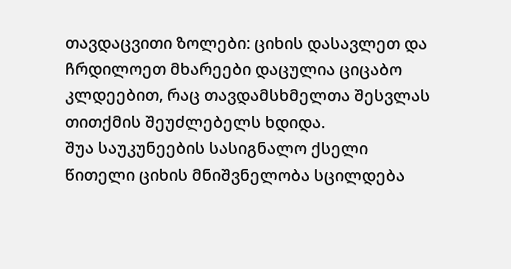თავდაცვითი ზოლები: ციხის დასავლეთ და ჩრდილოეთ მხარეები დაცულია ციცაბო კლდეებით, რაც თავდამსხმელთა შესვლას თითქმის შეუძლებელს ხდიდა.
შუა საუკუნეების სასიგნალო ქსელი
წითელი ციხის მნიშვნელობა სცილდება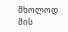მხოლოდ მის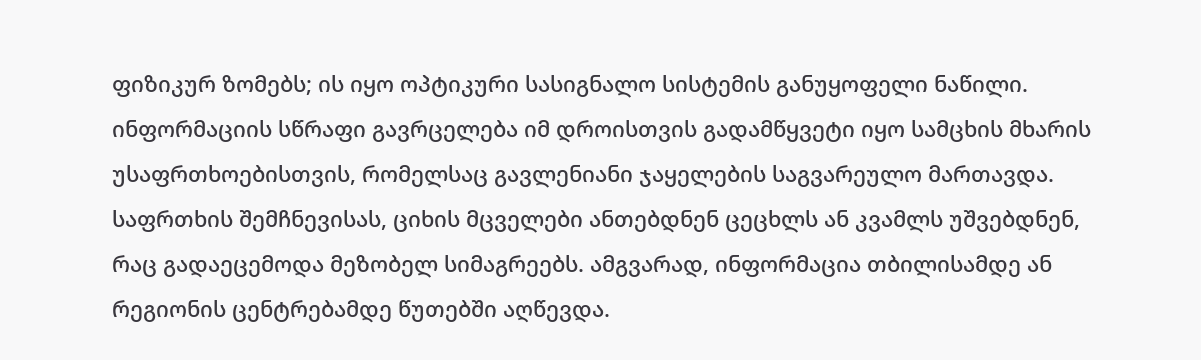ფიზიკურ ზომებს; ის იყო ოპტიკური სასიგნალო სისტემის განუყოფელი ნაწილი. ინფორმაციის სწრაფი გავრცელება იმ დროისთვის გადამწყვეტი იყო სამცხის მხარის უსაფრთხოებისთვის, რომელსაც გავლენიანი ჯაყელების საგვარეულო მართავდა.
საფრთხის შემჩნევისას, ციხის მცველები ანთებდნენ ცეცხლს ან კვამლს უშვებდნენ, რაც გადაეცემოდა მეზობელ სიმაგრეებს. ამგვარად, ინფორმაცია თბილისამდე ან რეგიონის ცენტრებამდე წუთებში აღწევდა.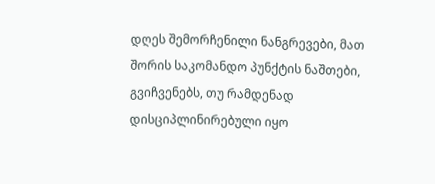დღეს შემორჩენილი ნანგრევები, მათ შორის საკომანდო პუნქტის ნაშთები, გვიჩვენებს, თუ რამდენად დისციპლინირებული იყო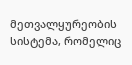მეთვალყურეობის სისტემა, რომელიც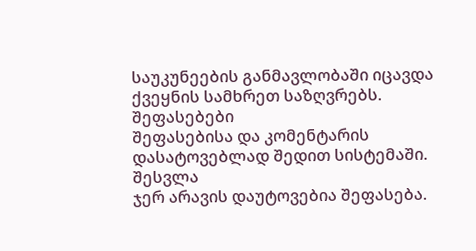საუკუნეების განმავლობაში იცავდა ქვეყნის სამხრეთ საზღვრებს.
შეფასებები
შეფასებისა და კომენტარის დასატოვებლად შედით სისტემაში. შესვლა
ჯერ არავის დაუტოვებია შეფასება.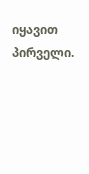იყავით პირველი.